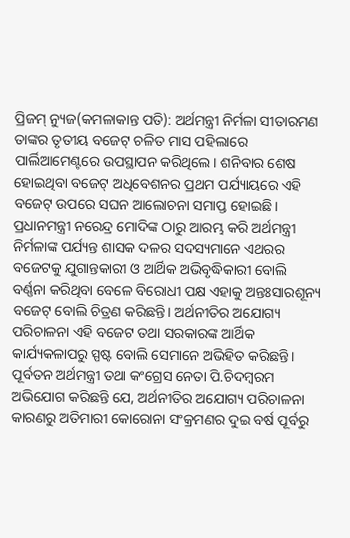ପ୍ରିଜମ୍ ନ୍ୟୁଜ(କମଳାକାନ୍ତ ପତି): ଅର୍ଥମନ୍ତ୍ରୀ ନିର୍ମଳା ସୀତାରମଣ ତାଙ୍କର ତୃତୀୟ ବଜେଟ୍ ଚଳିତ ମାସ ପହିଲାରେ ପାର୍ଲିଆମେଣ୍ଟରେ ଉପସ୍ଥାପନ କରିଥିଲେ। ଶନିବାର ଶେଷ ହୋଇଥିବା ବଜେଟ୍ ଅଧିବେଶନର ପ୍ରଥମ ପର୍ଯ୍ୟାୟରେ ଏହି ବଜେଟ୍ ଉପରେ ସଘନ ଆଲୋଚନା ସମାପ୍ତ ହୋଇଛି। ପ୍ରଧାନମନ୍ତ୍ରୀ ନରେନ୍ଦ୍ର ମୋଦିଙ୍କ ଠାରୁ ଆରମ୍ଭ କରି ଅର୍ଥମନ୍ତ୍ରୀ ନିର୍ମଳାଙ୍କ ପର୍ଯ୍ୟନ୍ତ ଶାସକ ଦଳର ସଦସ୍ୟମାନେ ଏଥରର ବଜେଟକୁ ଯୁଗାନ୍ତକାରୀ ଓ ଆର୍ଥିକ ଅଭିବୃଦ୍ଧିକାରୀ ବୋଲି ବର୍ଣ୍ଣନା କରିଥିବା ବେଳେ ବିରୋଧୀ ପକ୍ଷ ଏହାକୁ ଅନ୍ତଃସାରଶୂନ୍ୟ ବଜେଟ୍ ବୋଲି ଚିତ୍ରଣ କରିଛନ୍ତି। ଅର୍ଥନୀତିର ଅଯୋଗ୍ୟ ପରିଚାଳନା ଏହି ବଜେଟ ତଥା ସରକାରଙ୍କ ଆର୍ଥିକ କାର୍ଯ୍ୟକଳାପରୁ ସ୍ପଷ୍ଟ ବୋଲି ସେମାନେ ଅଭିହିତ କରିଛନ୍ତି। ପୂର୍ବତନ ଅର୍ଥମନ୍ତ୍ରୀ ତଥା କଂଗ୍ରେସ ନେତା ପି.ଚିଦମ୍ବରମ ଅଭିଯୋଗ କରିଛନ୍ତି ଯେ, ଅର୍ଥନୀତିର ଅଯୋଗ୍ୟ ପରିଚାଳନା କାରଣରୁ ଅତିମାରୀ କୋରୋନା ସଂକ୍ରମଣର ଦୁଇ ବର୍ଷ ପୂର୍ବରୁ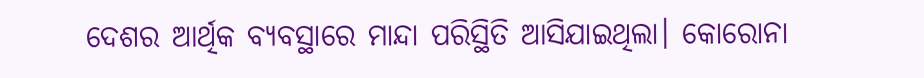ଦେଶର ଆର୍ଥିକ ବ୍ୟବସ୍ଥାରେ ମାନ୍ଦା ପରିସ୍ଥିତି ଆସିଯାଇଥିଲା। କୋରୋନା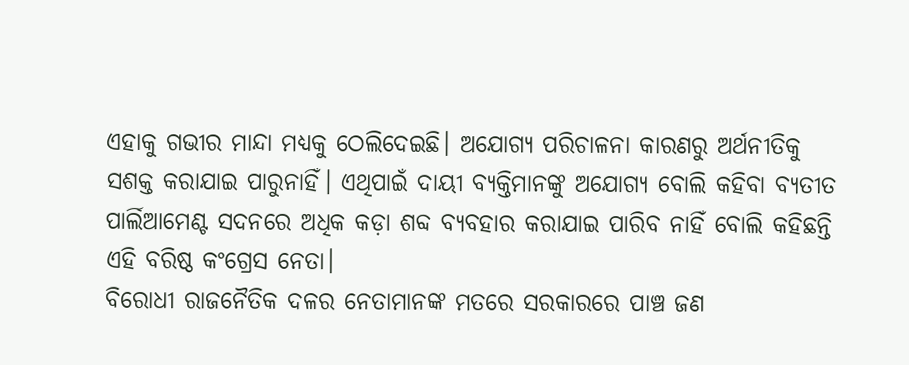ଏହାକୁ ଗଭୀର ମାନ୍ଦା ମଧ୍ୟକୁ ଠେଲିଦେଇଛି। ଅଯୋଗ୍ୟ ପରିଚାଳନା କାରଣରୁ ଅର୍ଥନୀତିକୁ ସଶକ୍ତ କରାଯାଇ ପାରୁନାହିଁ। ଏଥିପାଇଁ ଦାୟୀ ବ୍ୟକ୍ତିମାନଙ୍କୁ ଅଯୋଗ୍ୟ ବୋଲି କହିବା ବ୍ୟତୀତ ପାର୍ଲିଆମେଣ୍ଟ ସଦନରେ ଅଧିକ କଡ଼ା ଶବ୍ଦ ବ୍ୟବହାର କରାଯାଇ ପାରିବ ନାହିଁ ବୋଲି କହିଛନ୍ତି ଏହି ବରିଷ୍ଠ କଂଗ୍ରେସ ନେତା।
ବିରୋଧୀ ରାଜନୈତିକ ଦଳର ନେତାମାନଙ୍କ ମତରେ ସରକାରରେ ପାଞ୍ଚ ଜଣ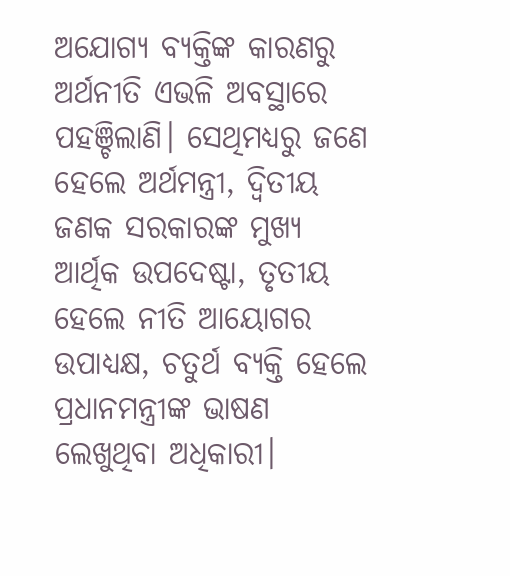ଅଯୋଗ୍ୟ ବ୍ୟକ୍ତିଙ୍କ କାରଣରୁ ଅର୍ଥନୀତି ଏଭଳି ଅବସ୍ଥାରେ ପହଞ୍ଚିଲାଣି। ସେଥିମଧ୍ୟରୁ ଜଣେ ହେଲେ ଅର୍ଥମନ୍ତ୍ରୀ, ଦ୍ଵିତୀୟ ଜଣକ ସରକାରଙ୍କ ମୁଖ୍ୟ ଆର୍ଥିକ ଉପଦେଷ୍ଟା, ତୃତୀୟ ହେଲେ ନୀତି ଆୟୋଗର ଉପାଧ୍ୟକ୍ଷ, ଚତୁର୍ଥ ବ୍ୟକ୍ତି ହେଲେ ପ୍ରଧାନମନ୍ତ୍ରୀଙ୍କ ଭାଷଣ ଲେଖୁଥିବା ଅଧିକାରୀ।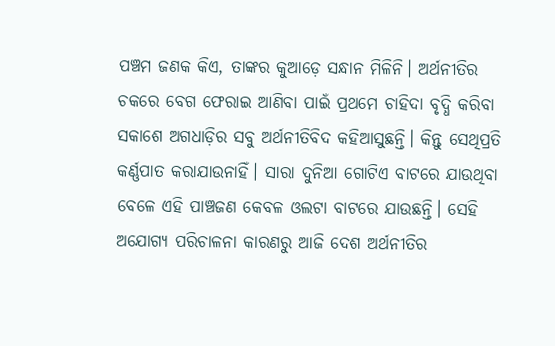ପଞ୍ଚମ ଜଣକ କିଏ, ତାଙ୍କର କୁଆଡ଼େ ସନ୍ଧାନ ମିଳିନି। ଅର୍ଥନୀତିର ଚକରେ ବେଗ ଫେରାଇ ଆଣିବା ପାଇଁ ପ୍ରଥମେ ଚାହିଦା ବୃଦ୍ଧି କରିବା ସକାଶେ ଅଗଧାଡ଼ିର ସବୁ ଅର୍ଥନୀତିବିଦ କହିଆସୁଛନ୍ତି। କିନ୍ତୁ ସେଥିପ୍ରତି କର୍ଣ୍ଣପାତ କରାଯାଉନାହିଁ। ସାରା ଦୁନିଆ ଗୋଟିଏ ବାଟରେ ଯାଉଥିବା ବେଳେ ଏହି ପାଞ୍ଚଜଣ କେବଳ ଓଲଟା ବାଟରେ ଯାଉଛନ୍ତି। ସେହି ଅଯୋଗ୍ୟ ପରିଚାଳନା କାରଣରୁ ଆଜି ଦେଶ ଅର୍ଥନୀତିର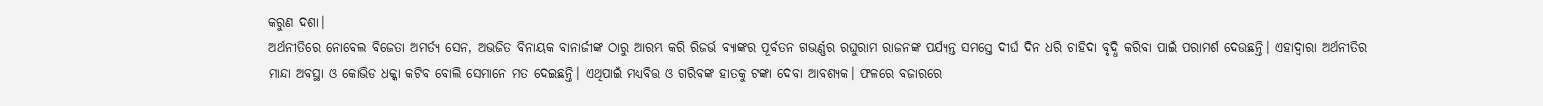କରୁଣ ଦଶା।
ଅର୍ଥନୀତିରେ ନୋବେଲ ବିଜେତା ଅମର୍ତ୍ୟ ସେନ, ଅଭଜିତ ବିନାୟକ ବାନାର୍ଜୀଙ୍କ ଠାରୁ ଆରମ୍ଭ କରି ରିଜର୍ଭ ବ୍ୟାଙ୍କର ପୂର୍ବତନ ଗଭର୍ଣ୍ଣର ରଘୁରାମ ରାଜନଙ୍କ ପର୍ଯ୍ୟନ୍ତ ସମସ୍ତେ ଦୀର୍ଘ ଦିନ ଧରି ଚାହିଦା ବୃଦ୍ଧି କରିବା ପାଇଁ ପରାମର୍ଶ ଦେଉଛନ୍ତି। ଏହାଦ୍ୱାରା ଅର୍ଥନୀତିର ମାନ୍ଦା ଅବସ୍ଥା ଓ କୋଭିଡ ଧକ୍କା କଟିବ ବୋଲି ସେମାନେ ମତ ଦେଇଛନ୍ତି। ଏଥିପାଇଁ ମଧ୍ୟବିତ୍ତ ଓ ଗରିବଙ୍କ ହାତକୁ ଟଙ୍କା ଦେବା ଆବଶ୍ୟକ। ଫଳରେ ବଜାରରେ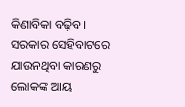କିଣାବିକା ବଢ଼ିବ। ସରକାର ସେହିବାଟରେ ଯାଉନଥିବା କାରଣରୁ ଲୋକଙ୍କ ଆୟ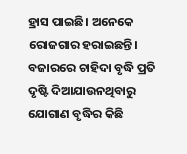ହ୍ରାସ ପାଇଛି। ଅନେକେ ରୋଜଗାର ହରାଇଛନ୍ତି। ବଜାରରେ ଚାହିଦା ବୃଦ୍ଧି ପ୍ରତି ଦୃଷ୍ଟି ଦିଆଯାଉନଥିବାରୁ ଯୋଗାଣ ବୃଦ୍ଧିର କିଛି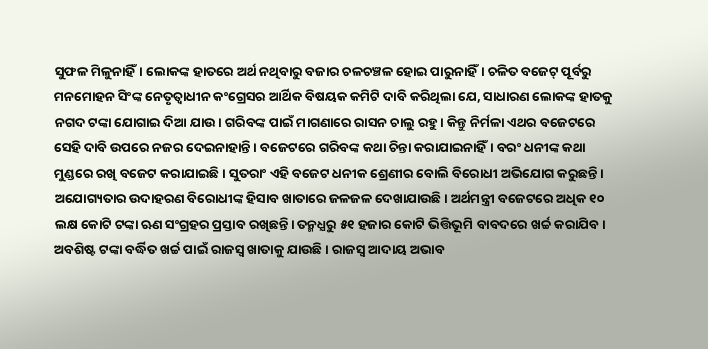ସୁଫଳ ମିଳୁନାହିଁ। ଲୋକଙ୍କ ହାତରେ ଅର୍ଥ ନଥିବାରୁ ବଜାର ଚଳଚଞ୍ଚଳ ହୋଇ ପାରୁନାହିଁ। ଚଳିତ ବଜେଟ୍ ପୂର୍ବରୁ ମନମୋହନ ସିଂଙ୍କ ନେତୃତ୍ୱାଧୀନ କଂଗ୍ରେସର ଆର୍ଥିକ ବିଷୟକ କମିଟି ଦାବି କରିଥିଲା ଯେ, ସାଧାରଣ ଲୋକଙ୍କ ହାତକୁ ନଗଦ ଟଙ୍କା ଯୋଗାଇ ଦିଆ ଯାଉ। ଗରିବଙ୍କ ପାଇଁ ମାଗଣାରେ ରାସନ ଚାଲୁ ରହୁ। କିନ୍ତୁ ନିର୍ମଳା ଏଥର ବଜେଟରେ ସେହି ଦାବି ଉପରେ ନଜର ଦେଇନାହାନ୍ତି। ବଜେଟରେ ଗରିବଙ୍କ କଥା ଚିନ୍ତା କରାଯାଇନାହିଁ। ବରଂ ଧନୀଙ୍କ କଥା ମୁଣ୍ଡରେ ରଖି ବଜେଟ କରାଯାଇଛି। ସୁତରାଂ ଏହି ବଜେଟ ଧନୀକ ଶ୍ରେଣୀର ବୋଲି ବିରୋଧୀ ଅଭିଯୋଗ କରୁଛନ୍ତି।
ଅଯୋଗ୍ୟତାର ଉଦାହରଣ ବିରୋଧୀଙ୍କ ହିସାବ ଖାତାରେ ଜଳଜଳ ଦେଖାଯାଉଛି। ଅର୍ଥମନ୍ତ୍ରୀ ବଜେଟରେ ଅଧିକ ୧୦ ଲକ୍ଷ କୋଟି ଟଙ୍କା ଋଣ ସଂଗ୍ରହର ପ୍ରସ୍ତାବ ରଖିଛନ୍ତି। ତନ୍ମଧ୍ଯରୁ ୫୧ ହଜାର କୋଟି ଭିତ୍ତିଭୂମି ବାବଦରେ ଖର୍ଚ୍ଚ କରାଯିବ। ଅବଶିଷ୍ଟ ଟଙ୍କା ବର୍ଦ୍ଧିତ ଖର୍ଚ୍ଚ ପାଇଁ ରାଜସ୍ବ ଖାତାକୁ ଯାଉଛି। ରାଜସ୍ବ ଆଦାୟ ଅଭାବ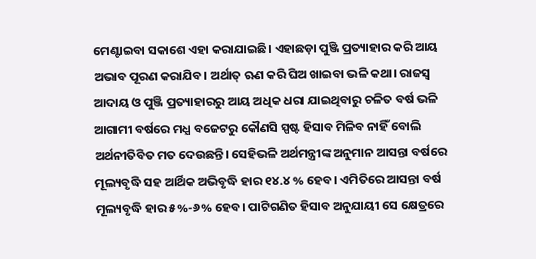ମେଣ୍ଟାଇବା ସକାଶେ ଏହା କରାଯାଇଛି। ଏହାଛଡ଼ା ପୁଞ୍ଜି ପ୍ରତ୍ୟାହାର କରି ଆୟ ଅଭାବ ପୂରଣ କରାଯିବ। ଅର୍ଥାତ୍ ଋଣ କରି ଘିଅ ଖାଇବା ଭଳି କଥା। ରାଜସ୍ବ ଆଦାୟ ଓ ପୁଞ୍ଜି ପ୍ରତ୍ୟାହାରରୁ ଆୟ ଅଧିକ ଧରା ଯାଇଥିବାରୁ ଚଳିତ ବର୍ଷ ଭଳି ଆଗାମୀ ବର୍ଷରେ ମଧ୍ଯ ବଜେଟରୁ କୌଣସି ସ୍ପଷ୍ଟ ହିସାବ ମିଳିବ ନାହିଁ ବୋଲି ଅର୍ଥନୀତିବିତ ମତ ଦେଉଛନ୍ତି। ସେହିଭଳି ଅର୍ଥମନ୍ତ୍ରୀଙ୍କ ଅନୁମାନ ଆସନ୍ତା ବର୍ଷରେ ମୂଲ୍ୟବୃଦ୍ଧି ସହ ଆର୍ଥିକ ଅଭିବୃଦ୍ଧି ହାର ୧୪.୪ % ହେବ। ଏମିତିରେ ଆସନ୍ତା ବର୍ଷ ମୂଲ୍ୟବୃଦ୍ଧି ହାର ୫%-୬% ହେବ। ପାଟିଗଣିତ ହିସାବ ଅନୁଯାୟୀ ସେ କ୍ଷେତ୍ରରେ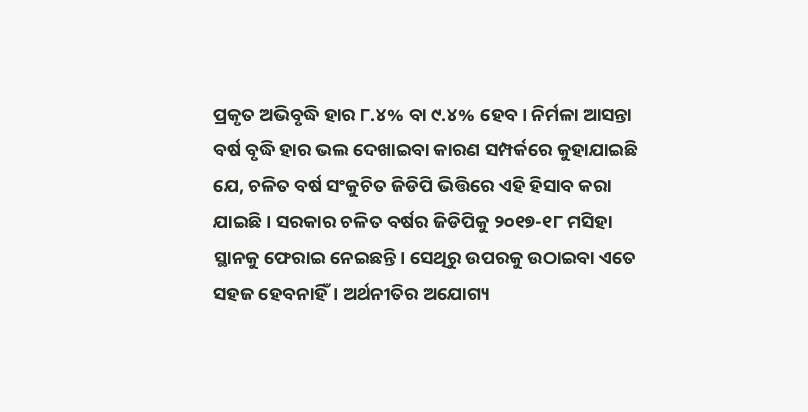ପ୍ରକୃତ ଅଭିବୃଦ୍ଧି ହାର ୮.୪% ବା ୯.୪% ହେବ। ନିର୍ମଳା ଆସନ୍ତା ବର୍ଷ ବୃଦ୍ଧି ହାର ଭଲ ଦେଖାଇବା କାରଣ ସମ୍ପର୍କରେ କୁହାଯାଇଛି ଯେ, ଚଳିତ ବର୍ଷ ସଂକୁଚିତ ଜିଡିପି ଭିତ୍ତିରେ ଏହି ହିସାବ କରା ଯାଇଛି। ସରକାର ଚଳିତ ବର୍ଷର ଜିଡିପିକୁ ୨୦୧୭-୧୮ ମସିହା ସ୍ଥାନକୁ ଫେରାଇ ନେଇଛନ୍ତି। ସେଥିରୁ ଉପରକୁ ଉଠାଇବା ଏତେ ସହଜ ହେବନାହିଁ। ଅର୍ଥନୀତିର ଅଯୋଗ୍ୟ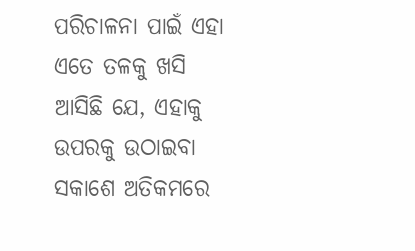ପରିଚାଳନା ପାଇଁ ଏହା ଏତେ ତଳକୁ ଖସି ଆସିଛି ଯେ, ଏହାକୁ ଉପରକୁ ଉଠାଇବା ସକାଶେ ଅତିକମରେ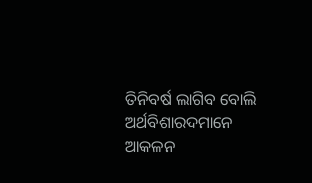ତିନିବର୍ଷ ଲାଗିବ ବୋଲି ଅର୍ଥବିଶାରଦମାନେ ଆକଳନ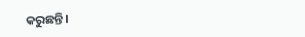କରୁଛନ୍ତି।